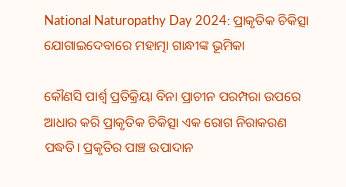National Naturopathy Day 2024: ପ୍ରାକୃତିକ ଚିକିତ୍ସା ଯୋଗାଇଦେବାରେ ମହାତ୍ମା ଗାନ୍ଧୀଙ୍କ ଭୂମିକା

କୌଣସି ପାର୍ଶ୍ୱ ପ୍ରତିକ୍ରିୟା ବିନା ପ୍ରାଚୀନ ପରମ୍ପରା ଉପରେ ଆଧାର କରି ପ୍ରାକୃତିକ ଚିକିତ୍ସା ଏକ ରୋଗ ନିରାକରଣ ପଦ୍ଧତି। ପ୍ରକୃତିର ପାଞ୍ଚ ଉପାଦାନ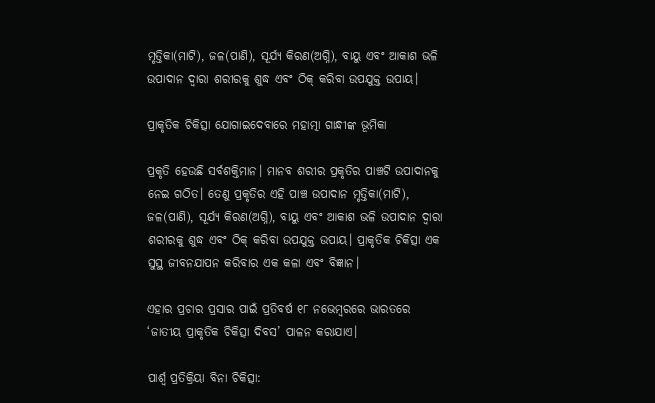ମୃତ୍ତିକା(ମାଟି), ଜଳ(ପାଣି), ସୂର୍ଯ୍ୟ କିରଣ(ଅଗ୍ନି), ବାୟୁ ଏବଂ ଆକାଶ ଭଳି ଉପାଦାନ ଦ୍ୱାରା ଶରୀରକୁ ଶୁଦ୍ଧ ଏବଂ ଠିକ୍ କରିବା ଉପଯୁକ୍ତ ଉପାୟ।

ପ୍ରାକୃତିକ ଚିକିତ୍ସା ଯୋଗାଇଦେବାରେ ମହାତ୍ମା ଗାନ୍ଧୀଙ୍କ ଭୂମିକା

ପ୍ରକୃତି ହେଉଛି ସର୍ବଶକ୍ତିମାନ। ମାନବ ଶରୀର ପ୍ରକୃତିର ପାଞ୍ଚଟି ଉପାଦାନକୁ ନେଇ ଗଠିତ। ତେଣୁ ପ୍ରକୃତିର ଏହି ପାଞ୍ଚ ଉପାଦାନ ମୃତ୍ତିକା(ମାଟି), ଜଳ(ପାଣି), ସୂର୍ଯ୍ୟ କିରଣ(ଅଗ୍ନି), ବାୟୁ ଏବଂ ଆକାଶ ଭଳି ଉପାଦାନ ଦ୍ୱାରା ଶରୀରକୁ ଶୁଦ୍ଧ ଏବଂ ଠିକ୍ କରିବା ଉପଯୁକ୍ତ ଉପାୟ। ପ୍ରାକୃତିକ ଚିକିତ୍ସା ଏକ ସୁସ୍ଥ ଜୀବନଯାପନ କରିବାର ଏକ କଳା ଏବଂ ବିଜ୍ଞାନ।

ଏହାର ପ୍ରଚାର ପ୍ରସାର ପାଇଁ ପ୍ରତିବର୍ଷ ୧୮ ନଭେମ୍ବରରେ ଭାରତରେ ‘ଜାତୀୟ ପ୍ରାକୃତିକ ଚିକିତ୍ସା ଦିବସ’ ପାଳନ କରାଯାଏ।

ପାର୍ଶ୍ୱ ପ୍ରତିକ୍ରିୟା ବିନା ଚିକିତ୍ସା: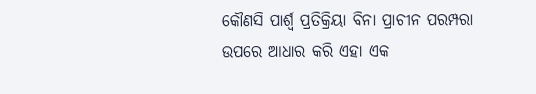କୌଣସି ପାର୍ଶ୍ୱ ପ୍ରତିକ୍ରିୟା ବିନା ପ୍ରାଚୀନ ପରମ୍ପରା ଉପରେ ଆଧାର କରି ଏହା ଏକ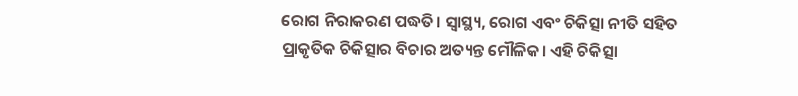ରୋଗ ନିରାକରଣ ପଦ୍ଧତି। ସ୍ୱାସ୍ଥ୍ୟ, ରୋଗ ଏବଂ ଚିକିତ୍ସା ନୀତି ସହିତ ପ୍ରାକୃତିକ ଚିକିତ୍ସାର ବିଚାର ଅତ୍ୟନ୍ତ ମୌଳିକ। ଏହି ଚିକିତ୍ସା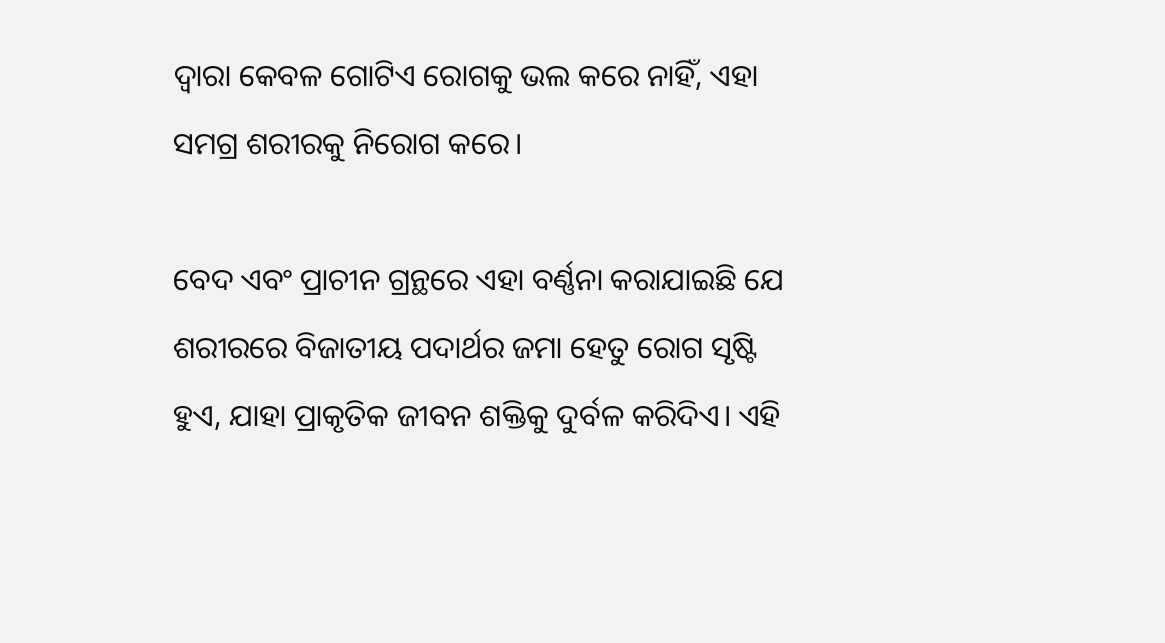ଦ୍ୱାରା କେବଳ ଗୋଟିଏ ରୋଗକୁ ଭଲ କରେ ନାହିଁ, ଏହା ସମଗ୍ର ଶରୀରକୁ ନିରୋଗ କରେ।

ବେଦ ଏବଂ ପ୍ରାଚୀନ ଗ୍ରନ୍ଥରେ ଏହା ବର୍ଣ୍ଣନା କରାଯାଇଛି ଯେ ଶରୀରରେ ବିଜାତୀୟ ପଦାର୍ଥର ଜମା ହେତୁ ରୋଗ ସୃଷ୍ଟି ହୁଏ, ଯାହା ପ୍ରାକୃତିକ ଜୀବନ ଶକ୍ତିକୁ ଦୁର୍ବଳ କରିଦିଏ। ଏହି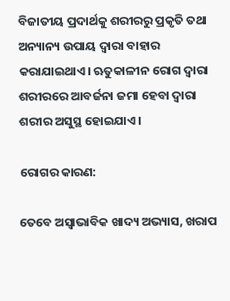ବିଜାତୀୟ ପ୍ରଦାର୍ଥକୁ ଶରୀରରୁ ପ୍ରକୃତି ତଥା ଅନ୍ୟାନ୍ୟ ଉପାୟ ଦ୍ୱାରା ବାହାର କରାଯାଇଥାଏ। ଋତୁକାଳୀନ ରୋଗ ଦ୍ୱାରା ଶରୀରରେ ଆବର୍ଜନା ଜମା ହେବା ଦ୍ୱାରା ଶରୀର ଅସୁସ୍ଥ ହୋଇଯାଏ।

ରୋଗର କାରଣ:

ତେବେ ଅସ୍ୱାଭାବିକ ଖାଦ୍ୟ ଅଭ୍ୟାସ, ଖରାପ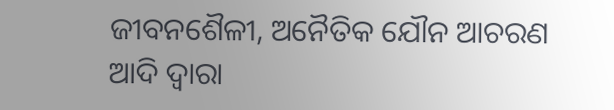ଜୀବନଶୈଳୀ, ଅନୈତିକ ଯୌନ ଆଚରଣ ଆଦି ଦ୍ୱାରା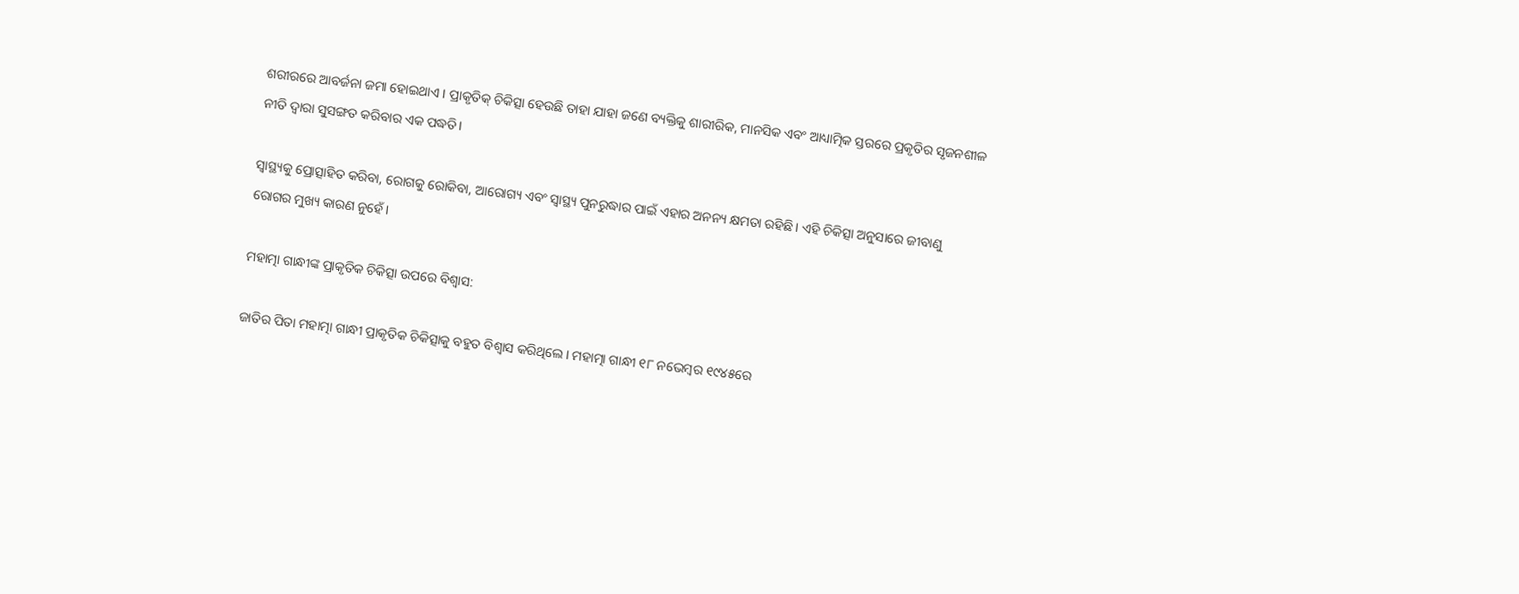ଶରୀରରେ ଆବର୍ଜନା ଜମା ହୋଇଥାଏ। ପ୍ରାକୃତିକ୍ ଚିକିତ୍ସା ହେଉଛି ତାହା ଯାହା ଜଣେ ବ୍ୟକ୍ତିକୁ ଶାରୀରିକ, ମାନସିକ ଏବଂ ଆଧ୍ୟାତ୍ମିକ ସ୍ତରରେ ପ୍ରକୃତିର ସୃଜନଶୀଳ ନୀତି ଦ୍ୱାରା ସୁସଙ୍ଗତ କରିବାର ଏକ ପଦ୍ଧତି।

ସ୍ୱାସ୍ଥ୍ୟକୁ ପ୍ରୋତ୍ସାହିତ କରିବା, ରୋଗକୁ ରୋକିବା, ଆରୋଗ୍ୟ ଏବଂ ସ୍ୱାସ୍ଥ୍ୟ ପୁନରୁଦ୍ଧାର ପାଇଁ ଏହାର ଅନନ୍ୟ କ୍ଷମତା ରହିଛି। ଏହି ଚିକିତ୍ସା ଅନୁସାରେ ଜୀବାଣୁ ରୋଗର ମୁଖ୍ୟ କାରଣ ନୁହେଁ।

ମହାତ୍ମା ଗାନ୍ଧୀଙ୍କ ପ୍ରାକୃତିକ ଚିକିତ୍ସା ଉପରେ ବିଶ୍ୱାସ:

ଜାତିର ପିତା ମହାତ୍ମା ଗାନ୍ଧୀ ପ୍ରାକୃତିକ ଚିକିତ୍ସାକୁ ବହୁତ ବିଶ୍ୱାସ କରିଥିଲେ। ମହାତ୍ମା ଗାନ୍ଧୀ ୧୮ ନଭେମ୍ବର ୧୯୪୫ରେ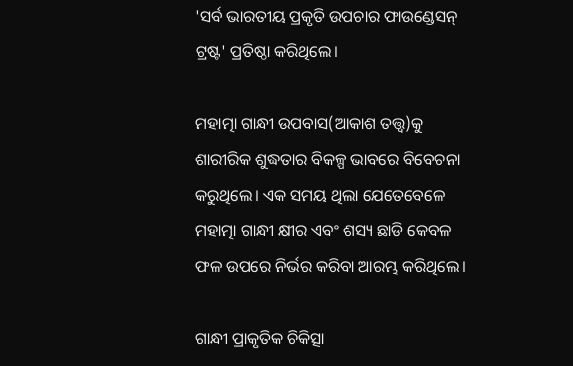'ସର୍ବ ଭାରତୀୟ ପ୍ରକୃତି ଉପଚାର ଫାଉଣ୍ଡେସନ୍ ଟ୍ରଷ୍ଟ' ପ୍ରତିଷ୍ଠା କରିଥିଲେ।

ମହାତ୍ମା ଗାନ୍ଧୀ ଉପବାସ(ଆକାଶ ତତ୍ତ୍ୱ)କୁ ଶାରୀରିକ ଶୁଦ୍ଧତାର ବିକଳ୍ପ ଭାବରେ ବିବେଚନା କରୁଥିଲେ। ଏକ ସମୟ ଥିଲା ଯେତେବେଳେ ମହାତ୍ମା ଗାନ୍ଧୀ କ୍ଷୀର ଏବଂ ଶସ୍ୟ ଛାଡି କେବଳ ଫଳ ଉପରେ ନିର୍ଭର କରିବା ଆରମ୍ଭ କରିଥିଲେ।

ଗାନ୍ଧୀ ପ୍ରାକୃତିକ ଚିକିତ୍ସା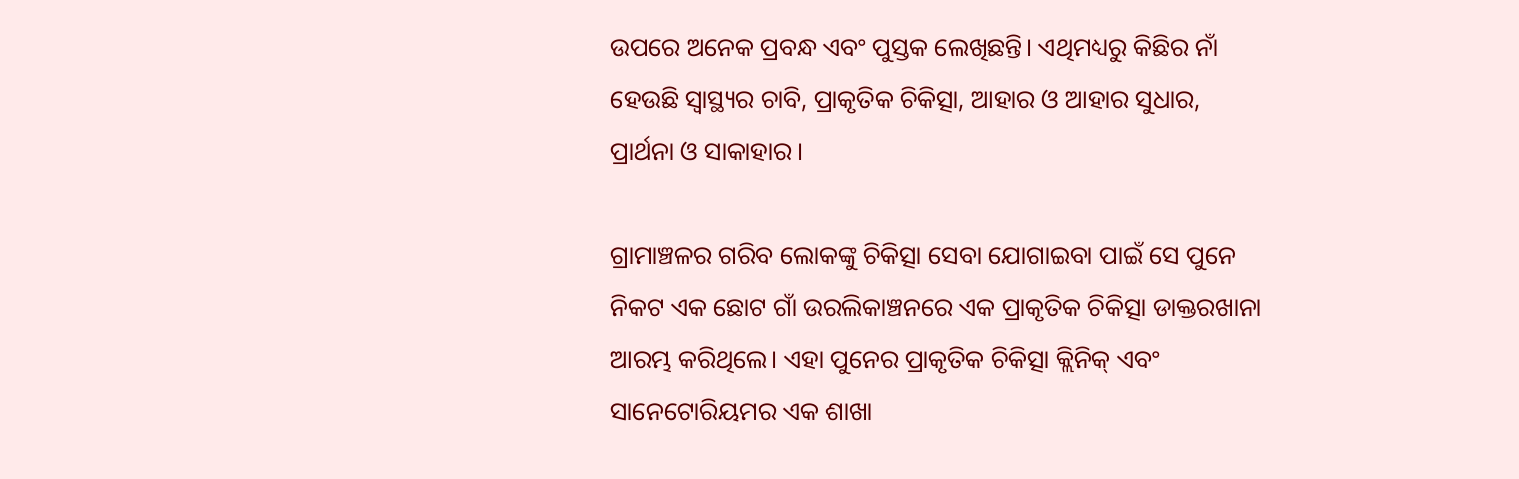ଉପରେ ଅନେକ ପ୍ରବନ୍ଧ ଏବଂ ପୁସ୍ତକ ଲେଖିଛନ୍ତି। ଏଥିମଧ୍ୟରୁ କିଛିର ନାଁ ହେଉଛି ସ୍ୱାସ୍ଥ୍ୟର ଚାବି, ପ୍ରାକୃତିକ ଚିକିତ୍ସା, ଆହାର ଓ ଆହାର ସୁଧାର, ପ୍ରାର୍ଥନା ଓ ସାକାହାର।

ଗ୍ରାମାଞ୍ଚଳର ଗରିବ ଲୋକଙ୍କୁ ଚିକିତ୍ସା ସେବା ଯୋଗାଇବା ପାଇଁ ସେ ପୁନେ ନିକଟ ଏକ ଛୋଟ ଗାଁ ଉରଲିକାଞ୍ଚନରେ ଏକ ପ୍ରାକୃତିକ ଚିକିତ୍ସା ଡାକ୍ତରଖାନା ଆରମ୍ଭ କରିଥିଲେ। ଏହା ପୁନେର ପ୍ରାକୃତିକ ଚିକିତ୍ସା କ୍ଲିନିକ୍ ଏବଂ ସାନେଟୋରିୟମର ଏକ ଶାଖା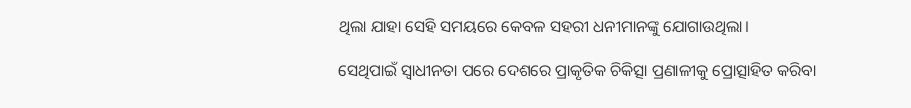ଥିଲା ଯାହା ସେହି ସମୟରେ କେବଳ ସହରୀ ଧନୀମାନଙ୍କୁ ଯୋଗାଉଥିଲା।

ସେଥିପାଇଁ ସ୍ୱାଧୀନତା ପରେ ଦେଶରେ ପ୍ରାକୃତିକ ଚିକିତ୍ସା ପ୍ରଣାଳୀକୁ ପ୍ରୋତ୍ସାହିତ କରିବା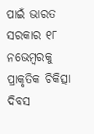ପାଇଁ ଭାରତ ସରକାର ୧୮ ନଭେମ୍ବରକୁ ପ୍ରାକୃତିକ ଚିକିତ୍ସା ଦିବସ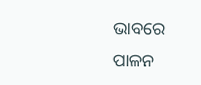ଭାବରେ ପାଳନ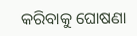କରିବାକୁ ଘୋଷଣା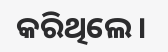କରିଥିଲେ।